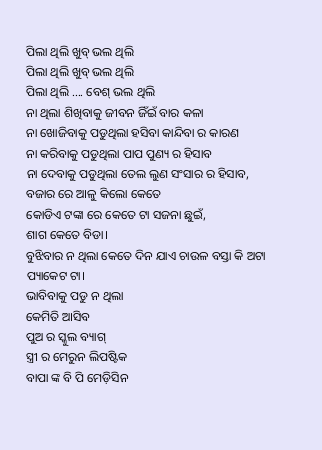ପିଲା ଥିଲି ଖୁବ୍ ଭଲ ଥିଲି
ପିଲା ଥିଲି ଖୁବ୍ ଭଲ ଥିଲି
ପିଲା ଥିଲି .... ବେଶ୍ ଭଲ ଥିଲି
ନା ଥିଲା ଶିଖିବାକୁ ଜୀବନ ଜିଁଇଁ ବାର କଳା
ନା ଖୋଜିବାକୁ ପଡୁଥିଲା ହସିବା କାନ୍ଦିବା ର କାରଣ
ନା କରିବାକୁ ପଡୁଥିଲା ପାପ ପୁଣ୍ୟ ର ହିସାବ
ନା ଦେବାକୁ ପଡୁଥିଲା ତେଲ ଲୁଣ ସଂସାର ର ହିସାବ,
ବଜାର ରେ ଆଳୁ କିଲୋ କେତେ
କୋଡିଏ ଟଙ୍କା ରେ କେତେ ଟା ସଜନା ଛୁଇଁ,
ଶାଗ କେତେ ବିଡା।
ବୁଝିବାର ନ ଥିଲା କେତେ ଦିନ ଯାଏ ଚାଉଳ ବସ୍ତା କି ଅଟା ପ୍ୟାକେଟ ଟା।
ଭାବିବାକୁ ପଡୁ ନ ଥିଲା
କେମିତି ଆସିବ
ପୁଅ ର ସ୍କୁଲ ବ୍ୟାଗ୍
ସ୍ତ୍ରୀ ର ମେରୁନ ଲିପଷ୍ଟିକ
ବାପା ଙ୍କ ବି ପି ମେଡ଼ିସିନ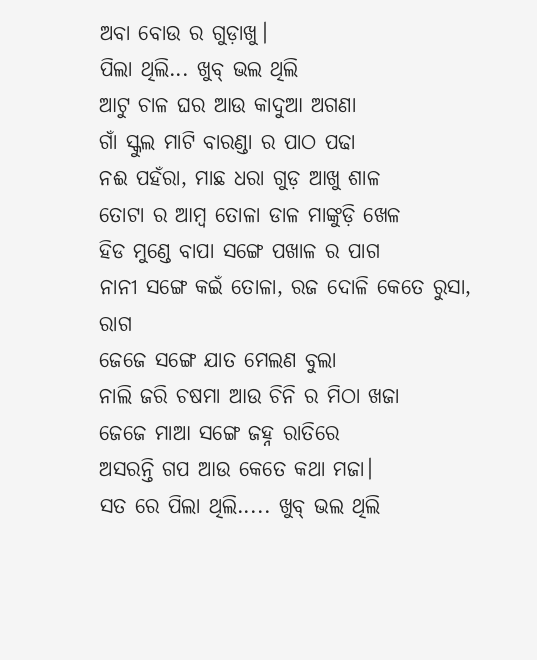ଅବା ବୋଉ ର ଗୁଡ଼ାଖୁ।
ପିଲା ଥିଲି... ଖୁବ୍ ଭଲ ଥିଲି
ଆଟୁ ଚାଳ ଘର ଆଉ କାଦୁଆ ଅଗଣା
ଗାଁ ସ୍କୁଲ ମାଟି ବାରଣ୍ଡା ର ପାଠ ପଢା
ନଈ ପହଁରା, ମାଛ ଧରା ଗୁଡ଼ ଆଖୁ ଶାଳ
ତୋଟା ର ଆମ୍ବ ତୋଳା ଡାଳ ମାଙ୍କୁଡ଼ି ଖେଳ
ହିଡ ମୁଣ୍ଡେ ବାପା ସଙ୍ଗେ ପଖାଳ ର ପାଗ
ନାନୀ ସଙ୍ଗେ କଇଁ ତୋଳା, ରଜ ଦୋଳି କେତେ ରୁସା, ରାଗ
ଜେଜେ ସଙ୍ଗେ ଯାତ ମେଲଣ ବୁଲା
ନାଲି ଜରି ଚଷମା ଆଉ ଚିନି ର ମିଠା ଖଜା
ଜେଜେ ମାଆ ସଙ୍ଗେ ଜହ୍ନ ରାତିରେ
ଅସରନ୍ତି ଗପ ଆଉ କେତେ କଥା ମଜା।
ସତ ରେ ପିଲା ଥିଲି..... ଖୁବ୍ ଭଲ ଥିଲି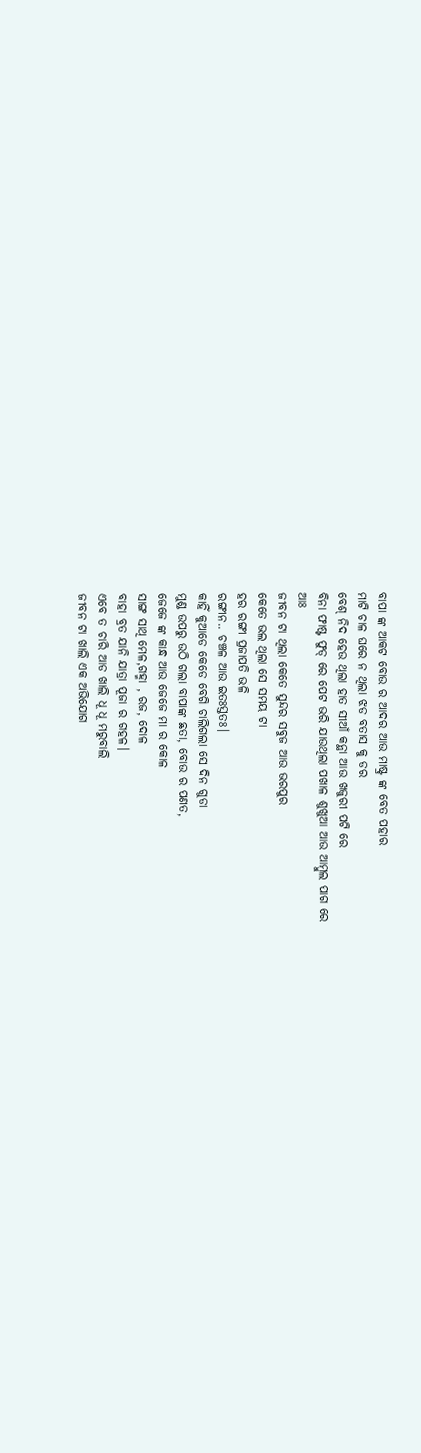ବାପା ଙ୍କ ଆକଟ ବୋଉ ର ଆଦର ଆଉ ମାଷ୍ଟ୍ର ଙ୍କ ବେତ ପହାର
ମାଟି ଚାଳ ଘରେ ନ ଥିଲା ଝଡ ବତାସ କୁ ଡର
ବେଶ୍ ନିଦ ହେଉ ଥିଲା ହାତ ସୀଆଁ କନ୍ଥା ଆଉ ଖଜୁରୀ ପଟି ରେ
ବିନା ଫାଷ୍ଟ ଫୁଡ୍ ରେ ପେଟ ଭରି ଯାଉଥିଲା ପଖାଳ ଶୁଖୁଆ ଆଉ ଆମ୍ବୁଲ ପାଗ ରେ
ଆଃ
ଜୀବନ ଟା ଥିଲା କେତେ ସୁନ୍ଦର ସବୁଜ ଆଉ ଭରପୁର
କେତେ ଭଲ ଥିଲା ସେ ସମୟ ଟା
ହର ରଙ୍ଗୀ ପ୍ରଜାପତି ଭଳି
ରଙ୍ଗୀନ.. ଚଞ୍ଚଳ ଆଉ ଇତଃସ୍ତତଃ।
କାହିଁ କୁଆଡେ କେଡେ ବେଗି ଚାଲିଗଲା ସେ ଦିନ ଗୁଡା
ମୁଣ୍ଡ ଉପରୁ ଉଠି ଗଲା ବାପାଙ୍କ ଛତା, ବୋଉ ର ପଣତ,
ଜେଜେ ଙ୍କ କାନ୍ଧ ଆଉ ଜେଜେ ମା ର କୋଳ
ସାଙ୍ଗ ସାଥି ମେଳ,ଗହ୍ମା , ରଜ, ଦୋଳ
ବାହା ବ୍ରତ ଯାନି ଯାତ୍ରା ପୂଜା ର ଗହଳ।
ଏବେ ତ ଚାରି ଆଡ ଖାଲି ଧୂ ଧୂ ମରୁବାଲି
ଜୀବନ ଟା ଖାଲି ଏକ ଅଭିଯୋଗ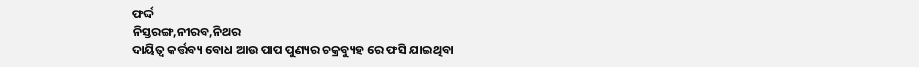ଫର୍ଦ୍ଦ
ନିସ୍ତରଙ୍ଗ,ନୀରବ,ନିଥର
ଦାୟିତ୍ଵ କର୍ତ୍ତବ୍ୟ ବୋଧ ଆଉ ପାପ ପୁଣ୍ୟର ଚକ୍ରବ୍ୟୁହ ରେ ଫସି ଯାଇଥିବା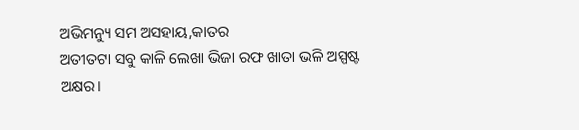ଅଭିମନ୍ୟୁ ସମ ଅସହାୟ,କାତର
ଅତୀତଟା ସବୁ କାଳି ଲେଖା ଭିଜା ରଫ ଖାତା ଭଳି ଅସ୍ପଷ୍ଟ ଅକ୍ଷର।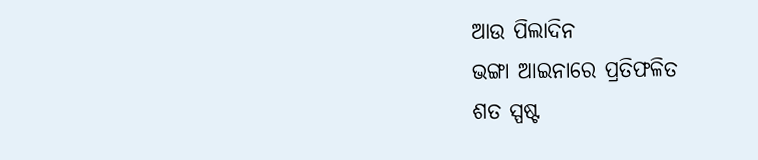ଆଉ ପିଲାଦିନ
ଭଙ୍ଗା ଆଇନାରେ ପ୍ରତିଫଳିତ
ଶତ ସ୍ପଷ୍ଟ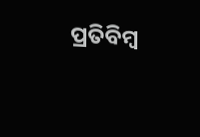ପ୍ରତିବିମ୍ବ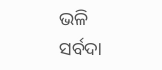ଭଳି
ସର୍ବଦା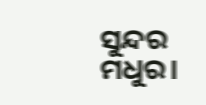ସୁନ୍ଦର ମଧୁର।